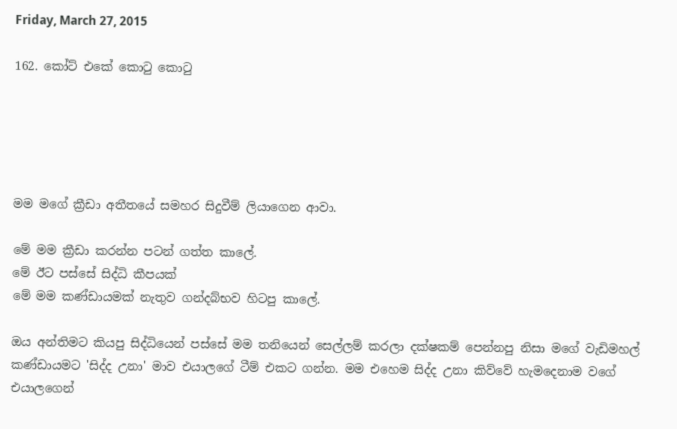Friday, March 27, 2015

162. කෝට් එකේ කොටු කොටු





මම මගේ ක්‍රීඩා අතීතයේ සමහර සිදුවීම් ලියාගෙන ආවා.

මේ මම ක්‍රීඩා කරන්න පටන් ගත්ත කාලේ.
මේ ඊට පස්සේ සිද්ධි කීපයක්
මේ මම කණ්ඩායමක් නැතුව ගන්දබ්භව හිටපු කාලේ.

ඔය අන්තිමට කියපු සිද්ධියෙන් පස්සේ මම තනියෙන් සෙල්ලම් කරලා දක්ෂකම් පෙන්නපු නිසා මගේ වැඩිමහල් කණ්ඩායමට 'සිද්ද උනා' මාව එයාලගේ ටීම් එකට ගන්න. මම එහෙම සිද්ද උනා කිව්වේ හැමදෙනාම වගේ එයාලගෙන්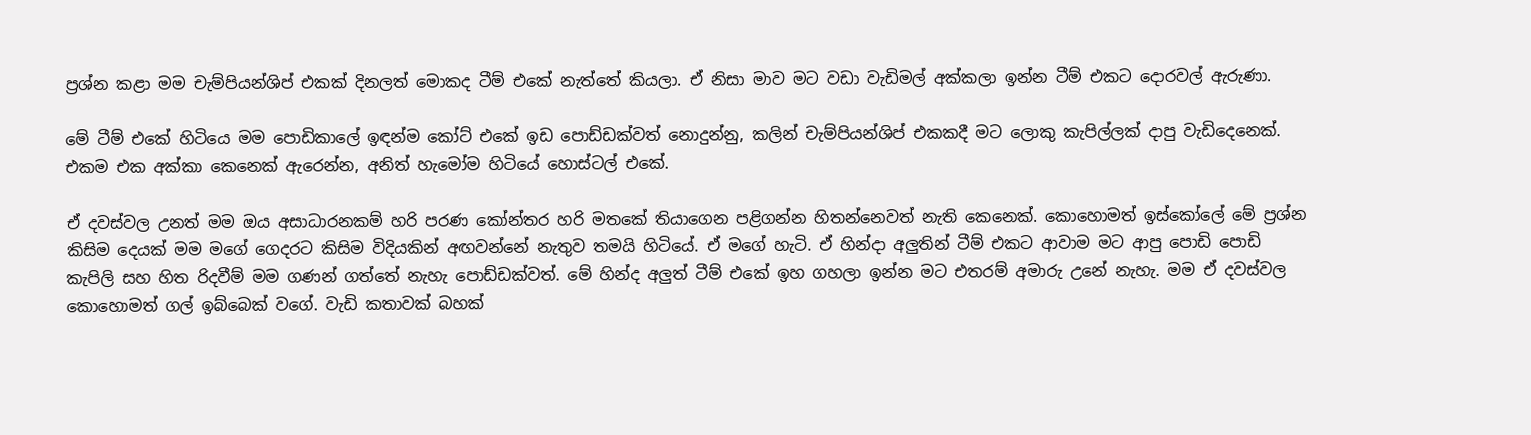ප්‍රශ්න කළා මම චැම්පියන්ශිප් එකක් දිනලත් මොකද ටීම් එකේ නැත්තේ කියලා. ඒ නිසා මාව මට වඩා වැඩිමල් අක්කලා ඉන්න ටීම් එකට දොරවල් ඇරුණා.

මේ ටීම් එකේ හිටියෙ මම පොඩිකාලේ ඉඳන්ම කෝට් එකේ ඉඩ පොඩ්ඩක්වත් නොදුන්නු, කලින් චැම්පියන්ශිප් එකකදී මට ලොකු කැපිල්ලක් දාපු වැඩිදෙනෙක්. එකම එක අක්කා කෙනෙක් ඇරෙන්න, අනිත් හැමෝම හිටියේ හොස්ටල් එකේ.

ඒ දවස්වල උනත් මම ඔය අසාධාරනකම් හරි පරණ කෝන්තර හරි මතකේ තියාගෙන පළිගන්න හිතන්නෙවත් නැති කෙනෙක්. කොහොමත් ඉස්කෝලේ මේ ප්‍රශ්න කිසිම දෙයක් මම මගේ ගෙදරට කිසිම විදියකින් අඟවන්නේ නැතුව තමයි හිටියේ. ඒ මගේ හැටි. ඒ හින්දා අලුතින් ටීම් එකට ආවාම මට ආපු පොඩි පොඩි කැපිලි සහ හිත රිදවීම් මම ගණන් ගත්තේ නැහැ පොඩ්ඩක්වත්. මේ හින්ද අලුත් ටීම් එකේ ඉහ ගහලා ඉන්න මට එතරම් අමාරු උනේ නැහැ. මම ඒ දවස්වල කොහොමත් ගල් ඉබ්බෙක් වගේ. වැඩි කතාවක් බහක්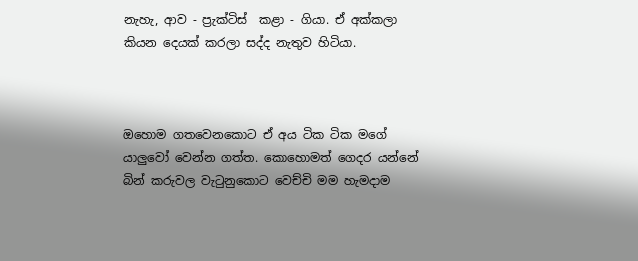නැහැ, ආව - ප්‍රැක්ටිස්  කළා - ගියා. ඒ අක්කලා කියන දෙයක් කරලා සද්ද නැතුව හිටියා.



ඔහොම ගතවෙනකොට ඒ අය ටික ටික මගේ යාලුවෝ වෙන්න ගත්ත. කොහොමත් ගෙදර යන්නේ බින් කරුවල වැටුනුකොට වෙච්චි මම හැමදාම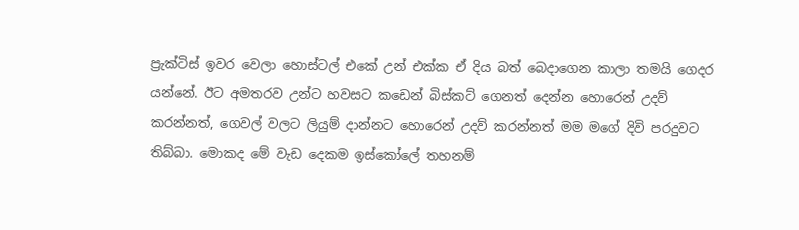ප්‍රැක්ටිස් ඉවර වෙලා හොස්ටල් එකේ උන් එක්ක ඒ දිය බත් බෙදාගෙන කාලා තමයි ගෙදර යන්නේ. ඊට අමතරව උන්ට හවසට කඩෙන් බිස්කට් ගෙනත් දෙන්න හොරෙන් උදව් කරන්නත්, ගෙවල් වලට ලියුම් දාන්නට හොරෙන් උදව් කරන්නත් මම මගේ දිවි පරදුවට තිබ්බා. මොකද මේ වැඩ දෙකම ඉස්කෝලේ තහනම්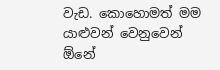වැඩ. කොහොමත් මම යාළුවන් වෙනුවෙන් ඕනේ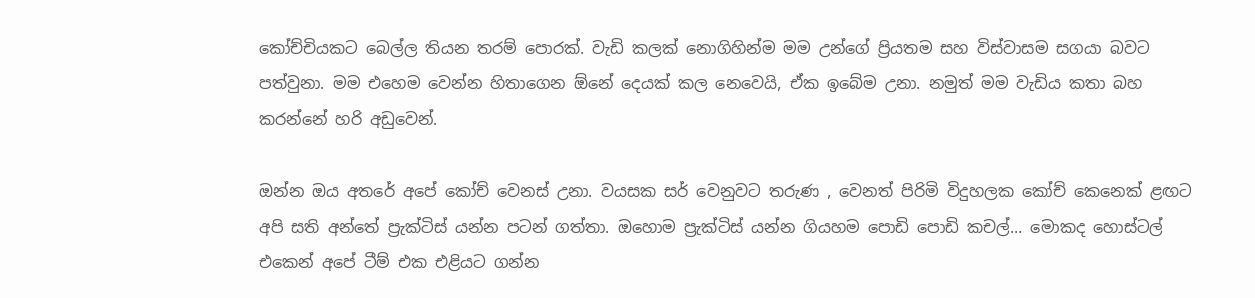කෝච්චියකට බෙල්ල තියන තරම් පොරක්. වැඩි කලක් නොගිහින්ම මම උන්ගේ ප්‍රියතම සහ විස්වාසම සගයා බවට පත්වුනා. මම එහෙම වෙන්න හිතාගෙන ඕනේ දෙයක් කල නෙවෙයි, ඒක ඉබේම උනා. නමුත් මම වැඩිය කතා බහ කරන්නේ හරි අඩුවෙන්.

ඔන්න ඔය අතරේ අපේ කෝච් වෙනස් උනා. වයසක සර් වෙනුවට තරුණ , වෙනත් පිරිමි විදුහලක කෝච් කෙනෙක් ළඟට අපි සති අන්තේ ප්‍රැක්ටිස් යන්න පටන් ගත්තා. ඔහොම ප්‍රැක්ටිස් යන්න ගියහම පොඩි පොඩි කචල්... මොකද හොස්ටල් එකෙන් අපේ ටීම් එක එළියට ගන්න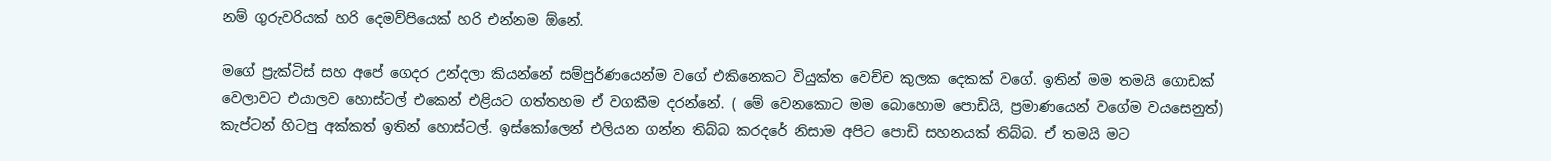නම් ගුරුවරියක් හරි දෙමව්පියෙක් හරි එන්නම ඕනේ.

මගේ ප්‍රැක්ටිස් සහ අපේ ගෙදර උන්දලා කියන්නේ සම්පුර්ණයෙන්ම වගේ එකිනෙකට වියුක්ත වෙච්ච කුලක දෙකක් වගේ. ඉතින් මම තමයි ගොඩක් වෙලාවට එයාලව හොස්ටල් එකෙන් එළියට ගත්තහම ඒ වගකීම දරන්නේ. ( මේ වෙනකොට මම බොහොම පොඩියි, ප්‍රමාණයෙන් වගේම වයසෙනුත්)  කැප්ටන් හිටපු අක්කත් ඉතින් හොස්ටල්. ඉස්කෝලෙන් එලියන ගන්න තිබ්බ කරදරේ නිසාම අපිට පොඩි සහනයක් තිබ්බ. ඒ තමයි මට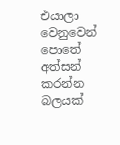එයාලා වෙනුවෙන් පොතේ අත්සන් කරන්න බලයක්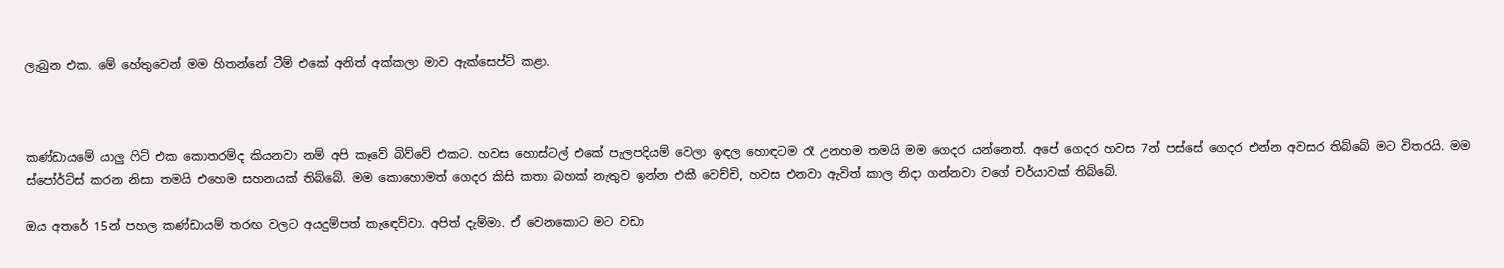ලැබුන එක. මේ හේතුවෙන් මම හිතන්නේ ටීම් එකේ අනිත් අක්කලා මාව ඇක්සෙප්ට් කළා.



කණ්ඩායමේ යාලු ෆිට් එක කොතරම්ද කියනවා නම් අපි කෑවේ බිව්වේ එකට. හවස හොස්ටල් එකේ පැලපදියම් වෙලා ඉඳල හොඳටම රෑ උනහම තමයි මම ගෙදර යන්නෙත්. අපේ ගෙදර හවස 7න් පස්සේ ගෙදර එන්න අවසර තිබ්බේ මට විතරයි. මම ස්පෝර්ට්ස් කරන නිසා තමයි එහෙම සහනයක් තිබ්බේ. මම කොහොමත් ගෙදර කිසි කතා බහක් නැතුව ඉන්න එකී වෙච්චි, හවස එනවා ඇවිත් කාල නිදා ගන්නවා වගේ චර්යාවක් තිබ්බේ.

ඔය අතරේ 15න් පහල කණ්ඩායම් තරඟ වලට අයදුම්පත් කැඳෙව්වා. අපිත් දැම්මා. ඒ වෙනකොට මට වඩා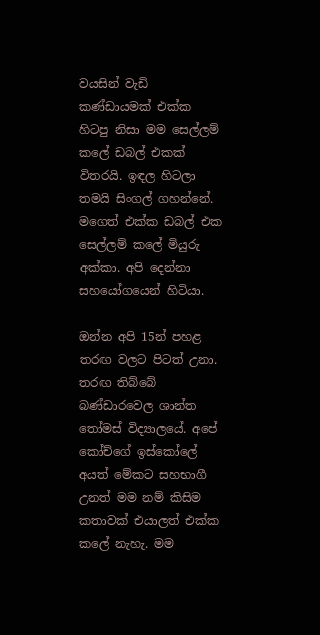වයසින් වැඩි කණ්ඩායමක් එක්ක හිටපු නිසා මම සෙල්ලම් කලේ ඩබල් එකක් විතරයි. ඉඳල හිටලා තමයි සිංගල් ගහන්නේ. මගෙත් එක්ක ඩබල් එක සෙල්ලම් කලේ මියුරු අක්කා. අපි දෙන්නා සහයෝගයෙන් හිටියා.

ඔන්න අපි 15න් පහළ තරඟ වලට පිටත් උනා. තරඟ තිබ්බේ බණ්ඩාරවෙල ශාන්ත තෝමස් විද්‍යාලයේ. අපේ කෝච්ගේ ඉස්කෝලේ අයත් මේකට සහභාගී උනත් මම නම් කිසිම කතාවක් එයාලත් එක්ක කලේ නැහැ. මම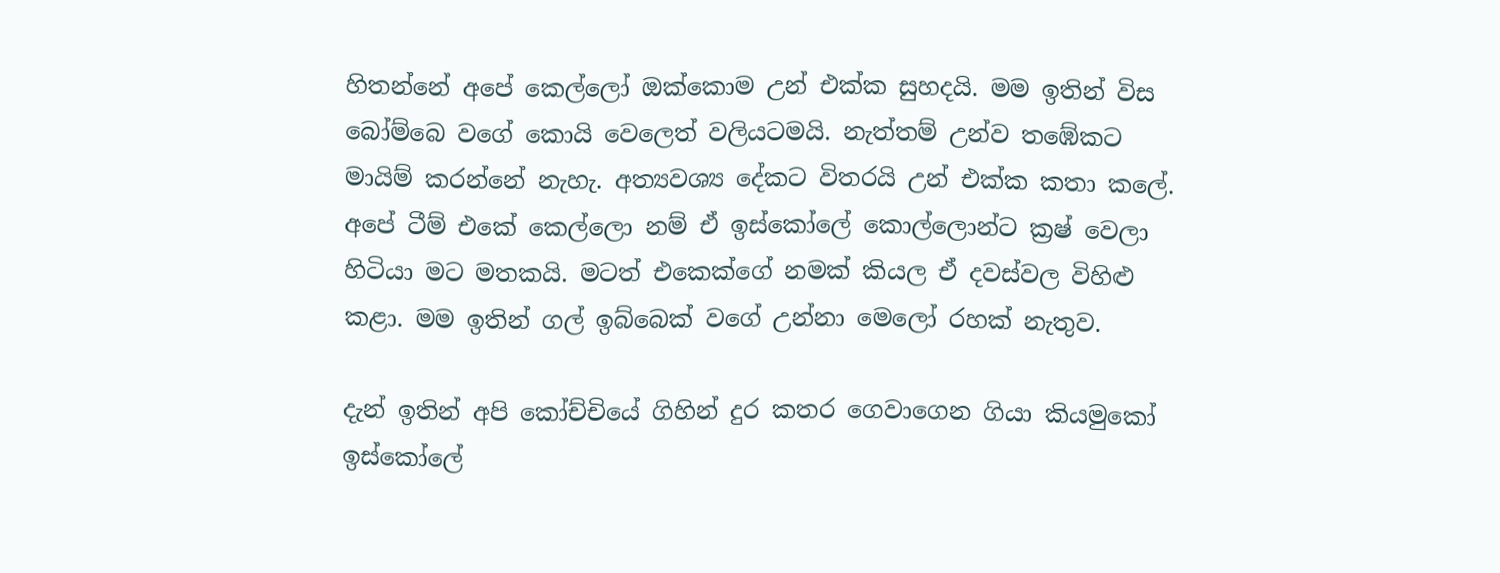හිතන්නේ අපේ කෙල්ලෝ ඔක්කොම උන් එක්ක සුහදයි. මම ඉතින් විස බෝම්බෙ වගේ කොයි වෙලෙත් වලියටමයි. නැත්තම් උන්ව තඹේකට මායිම් කරන්නේ නැහැ. අත්‍යවශ්‍ය දේකට විතරයි උන් එක්ක කතා කලේ. අපේ ටීම් එකේ කෙල්ලො නම් ඒ ඉස්කෝලේ කොල්ලොන්ට ක්‍රෂ් වෙලා හිටියා මට මතකයි. මටත් එකෙක්ගේ නමක් කියල ඒ දවස්වල විහිළු කළා. මම ඉතින් ගල් ඉබ්බෙක් වගේ උන්නා මෙලෝ රහක් නැතුව.

දැන් ඉතින් අපි කෝච්චියේ ගිහින් දුර කතර ගෙවාගෙන ගියා කියමුකෝ ඉස්කෝලේ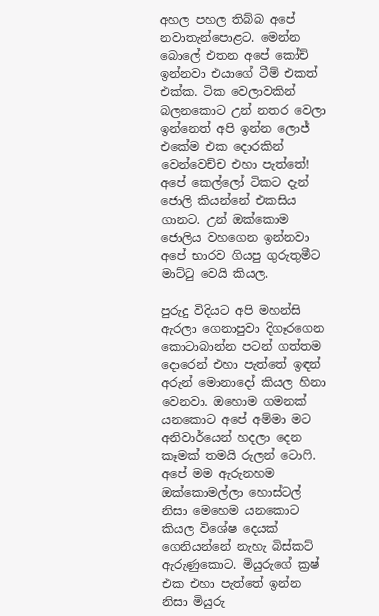අහල පහල තිබ්බ අපේ නවාතැන්පොළට. මෙන්න බොලේ එතන අපේ කෝච් ඉන්නවා එයාගේ ටීම් එකත් එක්ක. ටික වෙලාවකින් බලනකොට උන් නතර වෙලා ඉන්නෙත් අපි ඉන්න ලොජ් එකේම එක දොරකින් වෙන්වෙච්ච එහා පැත්තේ! අපේ කෙල්ලෝ ටිකට දැන් ජොලි කියන්නේ එකසිය ගානට. උන් ඔක්කොම ජොලිය වහගෙන ඉන්නවා අපේ භාරව ගියපු ගුරුතුමීට මාට්ටු වෙයි කියල.

පුරුදු විදියට අපි මහන්සි ඇරලා ගෙනාපුවා දිගෑරගෙන කොටාබාන්න පටන් ගත්තම දොරෙන් එහා පැත්තේ ඉඳන් අරුන් මොනාදෝ කියල හිනා වෙනවා. ඔහොම ගමනක් යනකොට අපේ අම්මා මට අනිවාර්යෙන් හදලා දෙන කෑමක් තමයි රුලන් ටොෆි. අපේ මම ඇරුනහම ඔක්කොමල්ලා හොස්ටල් නිසා මෙහෙම යනකොට කියල විශේෂ දෙයක් ගෙනියන්නේ නැහැ බිස්කට් ඇරුණුකොට. මියුරුගේ ක්‍රෂ් එක එහා පැත්තේ ඉන්න නිසා මියුරු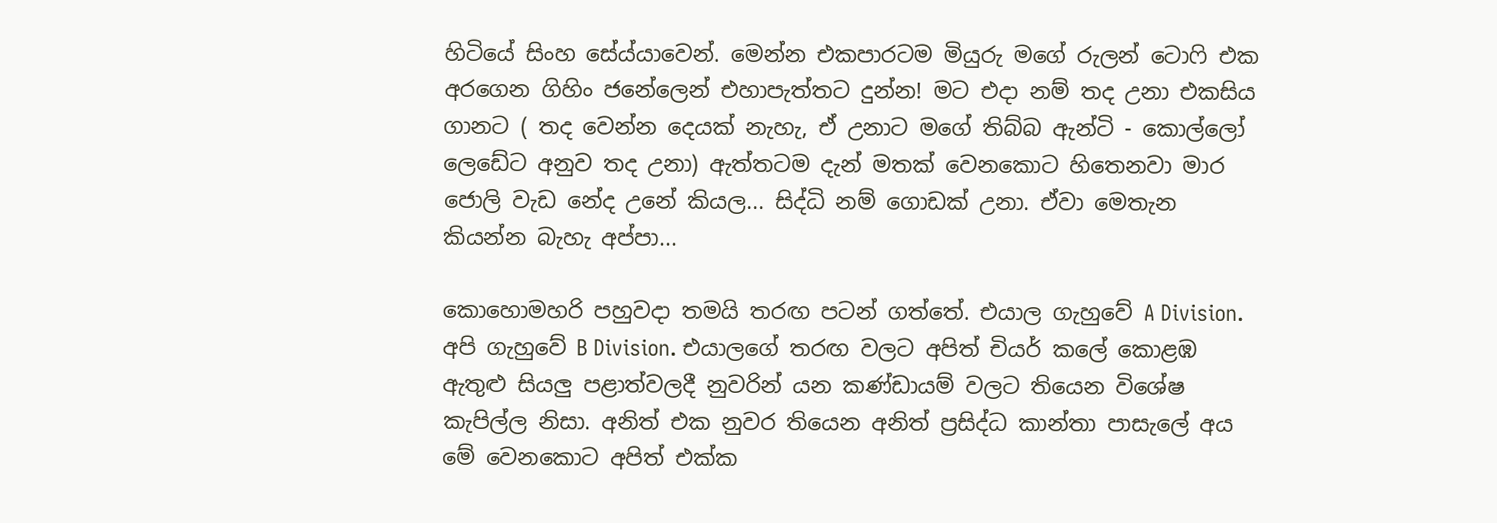හිටියේ සිංහ සේය්යාවෙන්. මෙන්න එකපාරටම මියුරු මගේ රුලන් ටොෆි එක අරගෙන ගිහිං ජනේලෙන් එහාපැත්තට දුන්න! මට එදා නම් තද උනා එකසිය ගානට ( තද වෙන්න දෙයක් නැහැ, ඒ උනාට මගේ තිබ්බ ඇන්ටි - කොල්ලෝ ලෙඩේට අනුව තද උනා) ඇත්තටම දැන් මතක් වෙනකොට හිතෙනවා මාර ජොලි වැඩ නේද උනේ කියල... සිද්ධි නම් ගොඩක් උනා. ඒවා මෙතැන කියන්න බැහැ අප්පා...

කොහොමහරි පහුවදා තමයි තරඟ පටන් ගත්තේ. එයාල ගැහුවේ A Division. අපි ගැහුවේ B Division. එයාලගේ තරඟ වලට අපිත් චියර් කලේ කොළඹ ඇතුළු සියලු පළාත්වලදී නුවරින් යන කණ්ඩායම් වලට තියෙන විශේෂ කැපිල්ල නිසා. අනිත් එක නුවර තියෙන අනිත් ප්‍රසිද්ධ කාන්තා පාසැලේ අය මේ වෙනකොට අපිත් එක්ක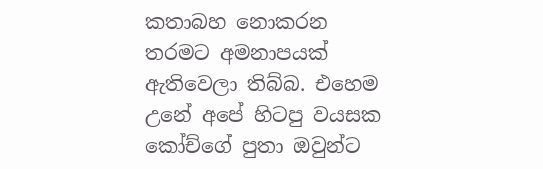කතාබහ නොකරන තරමට අමනාපයක් ඇතිවෙලා තිබ්බ. එහෙම උනේ අපේ හිටපු වයසක කෝච්ගේ පුතා ඔවුන්ට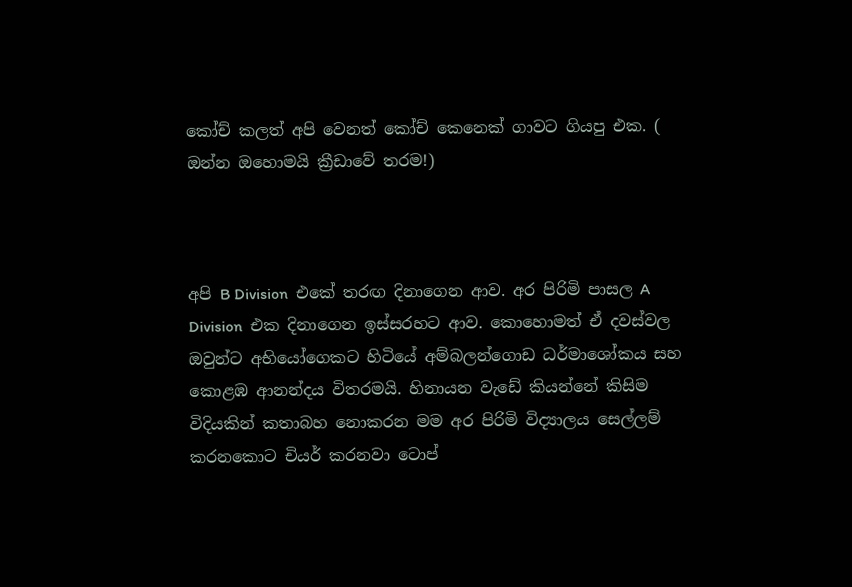කෝච් කලත් අපි වෙනත් කෝච් කෙනෙක් ගාවට ගියපු එක. ( ඔන්න ඔහොමයි ක්‍රීඩාවේ තරම!)



අපි B Division  එකේ තරඟ දිනාගෙන ආව. අර පිරිමි පාසල A Division  එක දිනාගෙන ඉස්සරහට ආව. කොහොමත් ඒ දවස්වල ඔවුන්ට අභියෝගෙකට හිටියේ අම්බලන්ගොඩ ධර්මාශෝකය සහ කොළඹ ආනන්දය විතරමයි. හිනායන වැඩේ කියන්නේ කිසිම විදියකින් කතාබහ නොකරන මම අර පිරිමි විද්‍යාලය සෙල්ලම් කරනකොට චියර් කරනවා ටොප්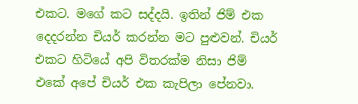එකට. මගේ කට සද්දයි. ඉතින් ජිම් එක දෙදරන්න චියර් කරන්න මට පුළුවන්. චියර් එකට හිටියේ අපි විතරක්ම නිසා ජිම් එකේ අපේ චියර් එක කැපිලා පේනවා.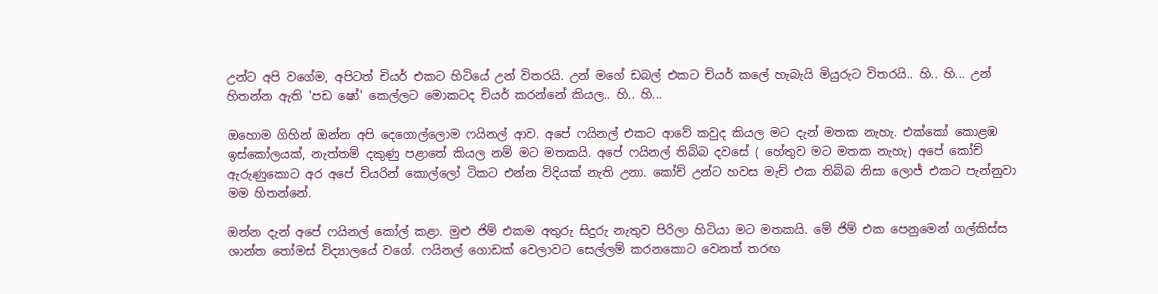උන්ට අපි වගේම, අපිටත් චියර් එකට හිටියේ උන් විතරයි. උන් මගේ ඩබල් එකට චියර් කලේ හැබැයි මියුරුට විතරයි.. හි.. හි... උන් හිතන්න ඇති 'පඩ ෂෝ' කෙල්ලට මොකටද චියර් කරන්නේ කියල.. හි.. හි...

ඔහොම ගිහින් ඔන්න අපි දෙගොල්ලොම ෆයිනල් ආව. අපේ ෆයිනල් එකට ආවේ කවුද කියල මට දැන් මතක නැහැ. එක්කෝ කොළඹ ඉස්කෝලයක්, නැත්තම් දකුණු පළාතේ කියල නම් මට මතකයි. අපේ ෆයිනල් තිබ්බ දවසේ ( හේතුව මට මතක නැහැ) අපේ කෝච් ඇරුණුකොට අර අපේ චියරින් කොල්ලෝ ටිකට එන්න විදියක් නැති උනා. කෝච් උන්ට හවස මැච් එක තිබ්බ නිසා ලොජ් එකට පැන්නුවා මම හිතන්නේ.

ඔන්න දැන් අපේ ෆයිනල් කෝල් කළා. මුළු ජිම් එකම අතුරු සිදුරු නැතුව පිරිලා හිටියා මට මතකයි. මේ ජිම් එක පෙනුමෙන් ගල්කිස්ස ශාන්ත තෝමස් විද්‍යාලයේ වගේ. ෆයිනල් ගොඩක් වෙලාවට සෙල්ලම් කරනකොට වෙනත් තරඟ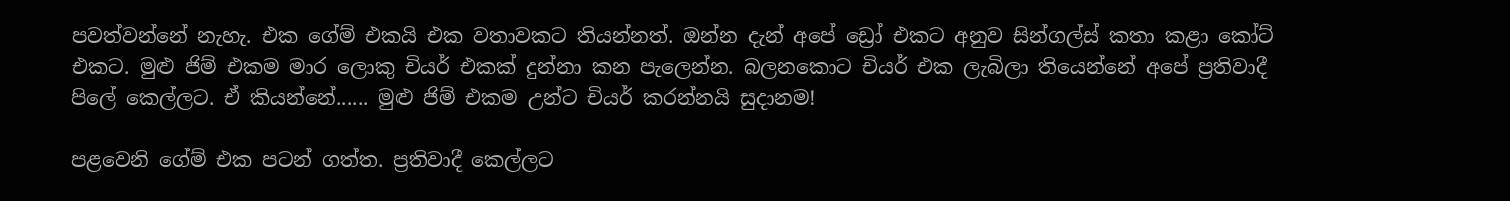පවත්වන්නේ නැහැ. එක ගේම් එකයි එක වතාවකට තියන්නත්. ඔන්න දැන් අපේ ඩ්‍රෝ එකට අනුව සින්ගල්ස් කතා කළා කෝට් එකට. මුළු ජිම් එකම මාර ලොකු චියර් එකක් දුන්නා කන පැලෙන්න. බලනකොට චියර් එක ලැබිලා තියෙන්නේ අපේ ප්‍රතිවාදී පිලේ කෙල්ලට. ඒ කියන්නේ...... මුළු ජිම් එකම උන්ට චියර් කරන්නයි සුදානම!

පළවෙනි ගේම් එක පටන් ගත්ත. ප්‍රතිවාදී කෙල්ලට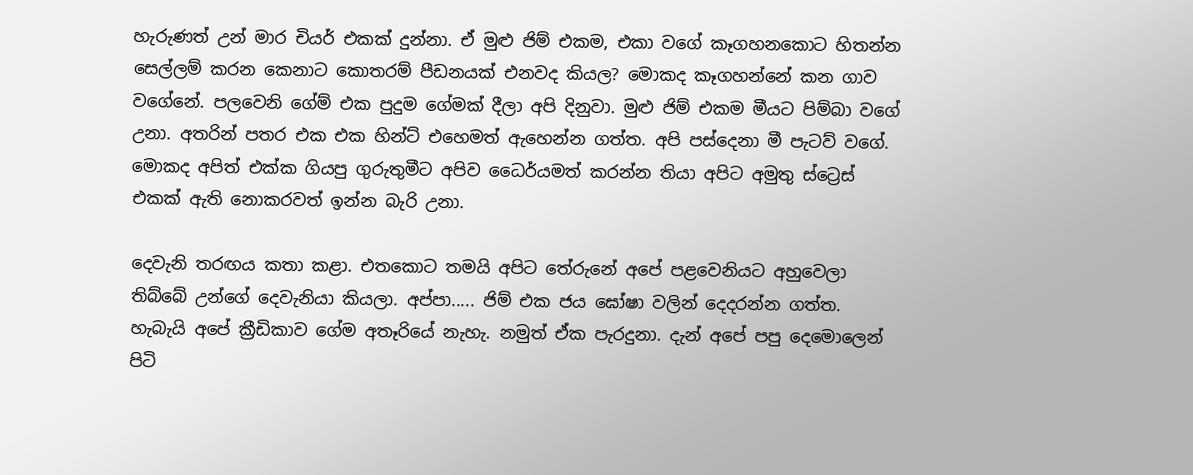හැරුණත් උන් මාර චියර් එකක් දුන්නා. ඒ මුළු ජිම් එකම, එකා වගේ කෑගහනකොට හිතන්න සෙල්ලම් කරන කෙනාට කොතරම් පීඩනයක් එනවද කියල? මොකද කෑගහන්නේ කන ගාව වගේනේ. පලවෙනි ගේම් එක පුදුම ගේමක් දීලා අපි දිනුවා. මුළු ජිම් එකම මීයට පිම්බා වගේ උනා. අතරින් පතර එක එක හින්ට් එහෙමත් ඇහෙන්න ගත්ත. අපි පස්දෙනා මී පැටව් වගේ. මොකද අපිත් එක්ක ගියපු ගුරුතුමීට අපිව ධෛර්යමත් කරන්න තියා අපිට අමුතු ස්ට්‍රෙස් එකක් ඇති නොකරවත් ඉන්න බැරි උනා.

දෙවැනි තරඟය කතා කළා. එතකොට තමයි අපිට තේරුනේ අපේ පළවෙනියට අහුවෙලා තිබ්බේ උන්ගේ දෙවැනියා කියලා. අප්පා..... ජිම් එක ජය ඝෝෂා වලින් දෙදරන්න ගත්ත. හැබැයි අපේ ක්‍රීඩිකාව ගේම අතෑරියේ නැහැ. නමුත් ඒක පැරදුනා. දැන් අපේ පපු දෙමොලෙන් පිටි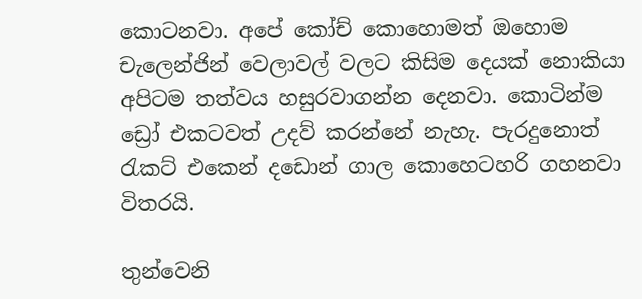කොටනවා. අපේ කෝච් කොහොමත් ඔහොම චැලෙන්ජින් වෙලාවල් වලට කිසිම දෙයක් නොකියා අපිටම තත්වය හසුරවාගන්න දෙනවා. කොටින්ම ඩ්‍රෝ එකටවත් උදව් කරන්නේ නැහැ. පැරදුනොත් රැකට් එකෙන් දඩොන් ගාල කොහෙටහරි ගහනවා විතරයි.

තුන්වෙනි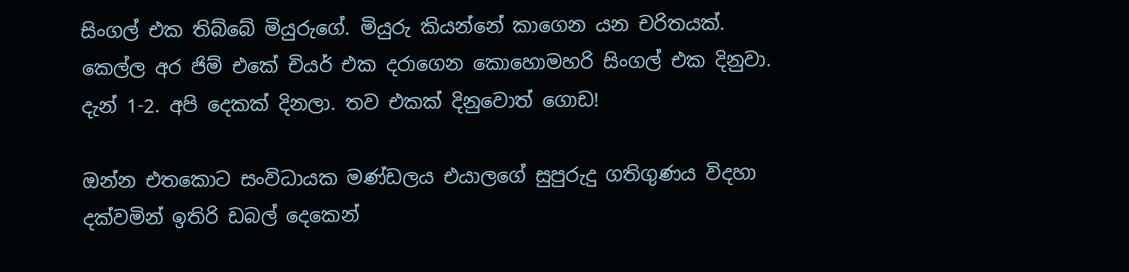සිංගල් එක තිබ්බේ මියුරුගේ. මියුරු කියන්නේ කාගෙන යන චරිතයක්. කෙල්ල අර ජිම් එකේ චියර් එක දරාගෙන කොහොමහරි සිංගල් එක දිනුවා. දැන් 1-2. අපි දෙකක් දිනලා. තව එකක් දිනුවොත් ගොඩ!

ඔන්න එතකොට සංවිධායක මණ්ඩලය එයාලගේ සුපුරුදු ගතිගුණය විදහා දක්වමින් ඉතිරි ඩබල් දෙකෙන්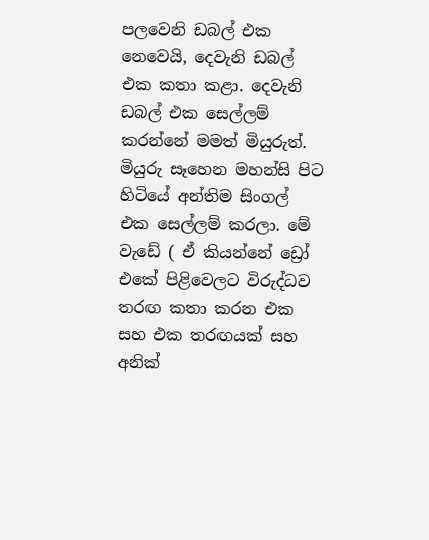පලවෙනි ඩබල් එක නෙවෙයි, දෙවැනි ඩබල් එක කතා කළා. දෙවැනි ඩබල් එක සෙල්ලම් කරන්නේ මමත් මියුරුත්. මියුරු සෑහෙන මහන්සි පිට හිටියේ අන්තිම සිංගල් එක සෙල්ලම් කරලා. මේ වැඩේ ( ඒ කියන්නේ ඩ්‍රෝ එකේ පිළිවෙලට විරුද්ධව තරඟ කතා කරන එක සහ එක තරඟයක් සහ අනික්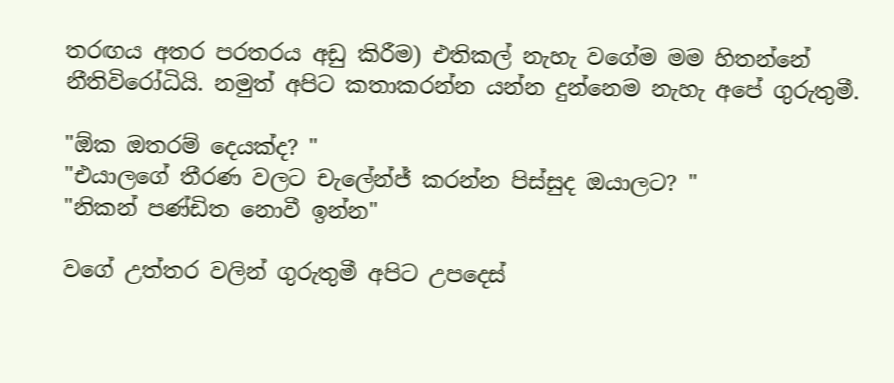තරඟය අතර පරතරය අඩු කිරීම) එතිකල් නැහැ වගේම මම හිතන්නේ නීතිවිරෝධියි. නමුත් අපිට කතාකරන්න යන්න දුන්නෙම නැහැ අපේ ගුරුතුමී.

"ඕක ඔතරම් දෙයක්ද? "
"එයාලගේ තීරණ වලට චැලේන්ජ් කරන්න පිස්සුද ඔයාලට? "
"නිකන් පණ්ඩිත නොවී ඉන්න"

වගේ උත්තර වලින් ගුරුතුමී අපිට උපදෙස්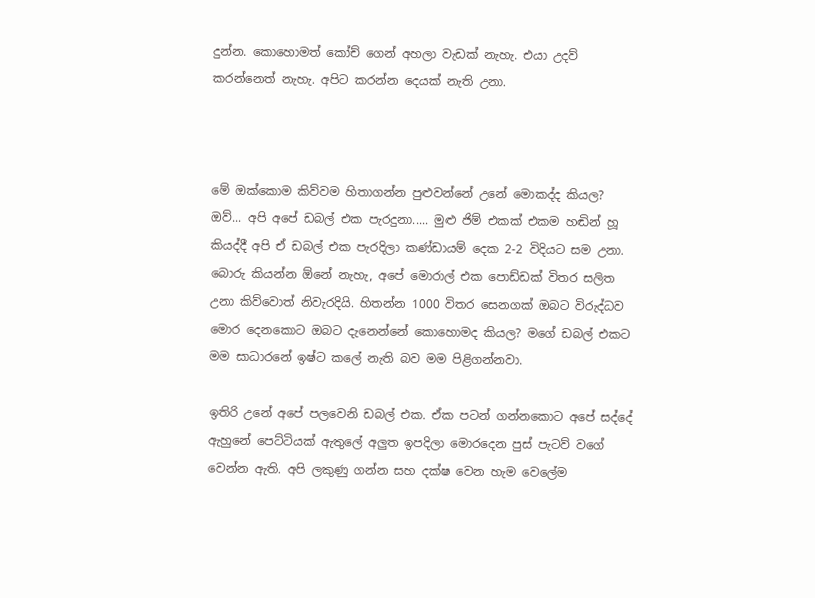දුන්න. කොහොමත් කෝච් ගෙන් අහලා වැඩක් නැහැ. එයා උදව් කරන්නෙත් නැහැ. අපිට කරන්න දෙයක් නැති උනා.



මේ ඔක්කොම කිව්වම හිතාගන්න පුළුවන්නේ උනේ මොකද්ද කියල? ඔව්... අපි අපේ ඩබල් එක පැරදුනා..... මුළු ජිම් එකක් එකම හඬින් හූ කියද්දී අපි ඒ ඩබල් එක පැරදිලා කණ්ඩායම් දෙක 2-2 විදියට සම උනා. බොරු කියන්න ඕනේ නැහැ, අපේ මොරාල් එක පොඩ්ඩක් විතර සලිත උනා කිව්වොත් නිවැරදියි. හිතන්න 1000 විතර සෙනගක් ඔබට විරුද්ධව මොර දෙනකොට ඔබට දැනෙන්නේ කොහොමද කියල? මගේ ඩබල් එකට මම සාධාරනේ ඉෂ්ට කලේ නැති බව මම පිළිගන්නවා.

ඉතිරි උනේ අපේ පලවෙනි ඩබල් එක. ඒක පටන් ගන්නකොට අපේ සද්දේ ඇහුනේ පෙට්ටියක් ඇතුලේ අලුත ඉපදිලා මොරදෙන පුස් පැටව් වගේ වෙන්න ඇති. අපි ලකුණු ගන්න සහ දක්ෂ වෙන හැම වෙලේම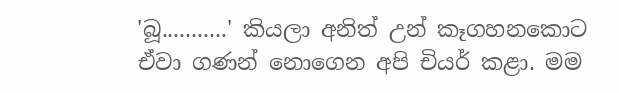'බූ...........' කියලා අනිත් උන් කෑගහනකොට ඒවා ගණන් නොගෙන අපි චියර් කළා. මම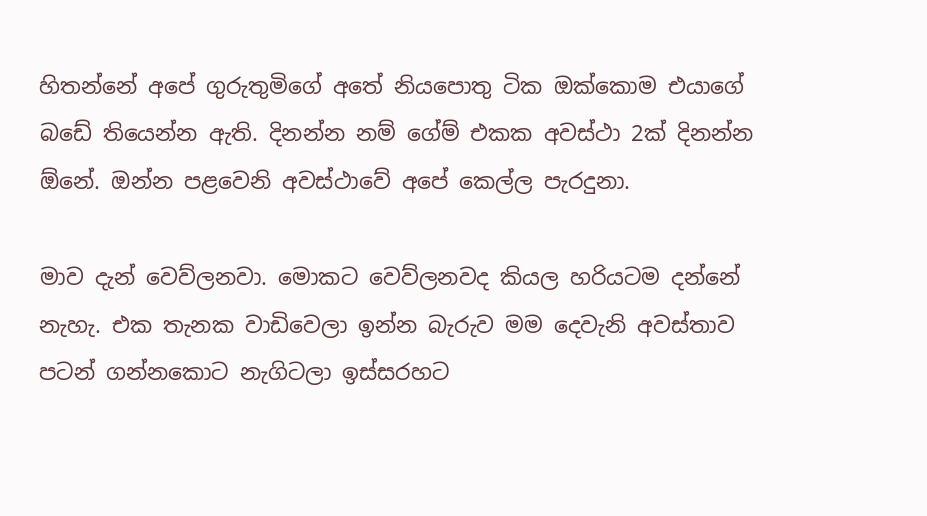හිතන්නේ අපේ ගුරුතුමිගේ අතේ නියපොතු ටික ඔක්කොම එයාගේ බඩේ තියෙන්න ඇති. දිනන්න නම් ගේම් එකක අවස්ථා 2ක් දිනන්න ඕනේ. ඔන්න පළවෙනි අවස්ථාවේ අපේ කෙල්ල පැරදුනා.

මාව දැන් වෙව්ලනවා. මොකට වෙව්ලනවද කියල හරියටම දන්නේ නැහැ. එක තැනක වාඩිවෙලා ඉන්න බැරුව මම දෙවැනි අවස්තාව පටන් ගන්නකොට නැගිටලා ඉස්සරහට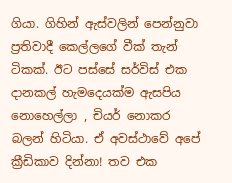ගියා. ගිහින් ඇස්වලින් පෙන්නුවා ප්‍රතිවාදී කෙල්ලගේ වීක් තැන් ටිකක්. ඊට පස්සේ සර්විස් එක දානකල් හැමදෙයක්ම ඇසපිය නොහෙල්ලා , චියර් නොකර බලන් හිටියා. ඒ අවස්ථාවේ අපේ ක්‍රීඩිකාව දින්නා! තව එක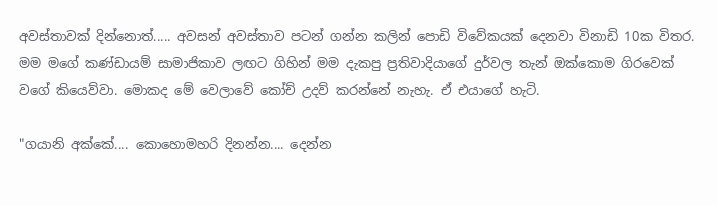අවස්තාවක් දින්නොත්..... අවසන් අවස්තාව පටන් ගන්න කලින් පොඩි විවේකයක් දෙනවා විනාඩි 10ක විතර. මම මගේ කණ්ඩායම් සාමාජිකාව ලඟට ගිහින් මම දැකපු ප්‍රතිවාදියාගේ දුර්වල තැන් ඔක්කොම ගිරවෙක් වගේ කියෙව්වා. මොකද මේ වෙලාවේ කෝච් උදව් කරන්නේ නැහැ. ඒ එයාගේ හැටි.

"ගයානි අක්කේ.... කොහොමහරි දිනන්න.... දෙන්න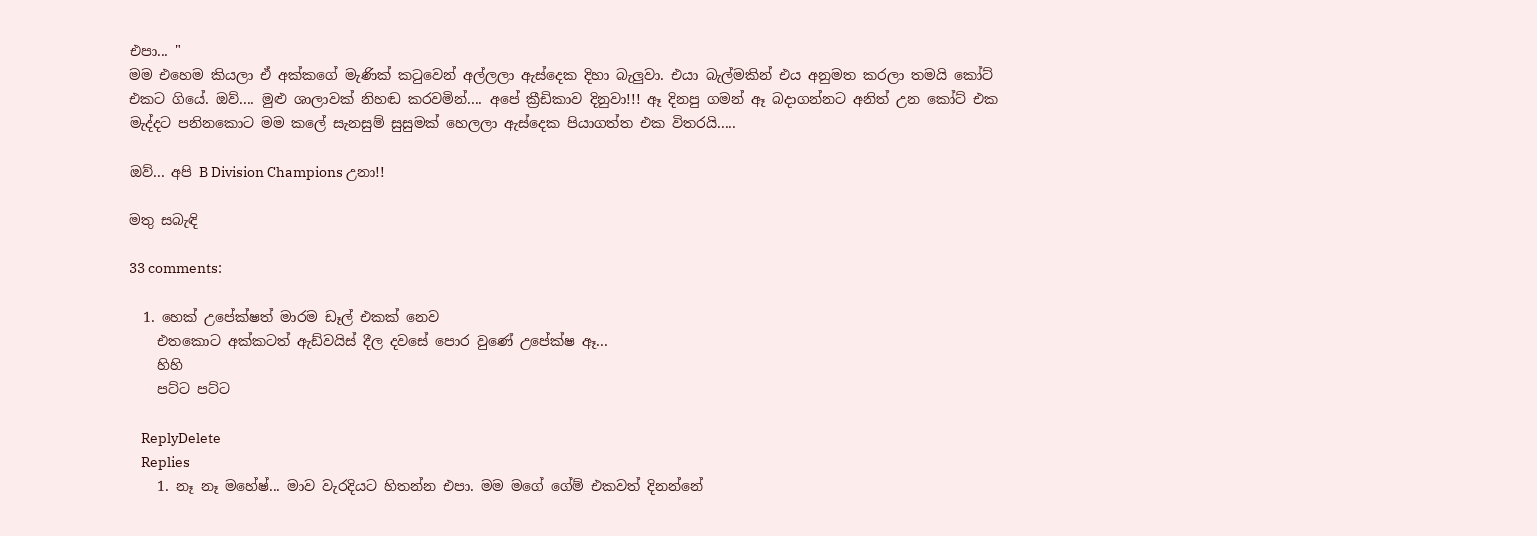එපා... "
මම එහෙම කියලා ඒ අක්කගේ මැණික් කටුවෙන් අල්ලලා ඇස්දෙක දිහා බැලුවා. එයා බැල්මකින් එය අනුමත කරලා තමයි කෝට් එකට ගියේ. ඔව්.... මුළු ශාලාවක් නිහඬ කරවමින්.... අපේ ක්‍රීඩිකාව දිනුවා!!! ඈ දිනපු ගමන් ඈ බදාගන්නට අනිත් උන කෝට් එක මැද්දට පනිනකොට මම කලේ සැනසුම් සුසුමක් හෙලලා ඇස්දෙක පියාගත්ත එක විතරයි.....

ඔව්... අපි B Division Champions උනා!!

මතු සබැඳි

33 comments:

  1. හෙක් උපේක්ෂත් මාරම ඩෑල් එකක් නෙව
    එතකොට අක්කටත් ඇඩ්වයිස් දීල දවසේ පොර වුණේ උපේක්ෂ ඈ...
    හිහි
    පට්ට පට්ට

    ReplyDelete
    Replies
    1. නෑ නෑ මහේෂ්... මාව වැරදියට හිතන්න එපා. මම මගේ ගේම් එකවත් දිනන්නේ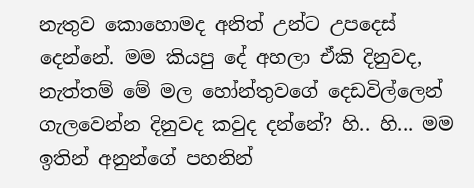නැතුව කොහොමද අනිත් උන්ට උපදෙස් දෙන්නේ. මම කියපු දේ අහලා ඒකි දිනුවද, නැත්තම් මේ මල හෝන්තුවගේ දෙඩවිල්ලෙන් ගැලවෙන්න දිනුවද කවුද දන්නේ? හි.. හි... මම ඉතින් අනුන්ගේ පහනින්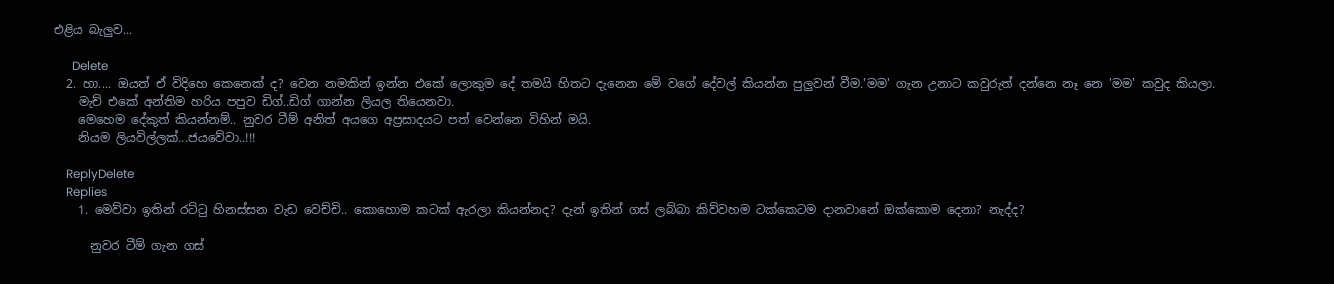එළිය බැලුව...

      Delete
  2. හා.... ඔයත් ඒ විදිහෙ කෙනෙක් ද? වෙන නමකින් ඉන්න එකේ ලොකුම දේ තමයි හිතට දැනෙන මේ වගේ දේවල් කියන්න පුලුවන් වීම.'මම' ගැන උනාට කවුරුත් දන්නෙ නෑ නෙ 'මම' කවුද කියලා.
    මැච් එකේ අන්තිම හරිය පපුව ඩිග්..ඩිග් ගාන්න ලියල තියෙනවා.
    මෙහෙම දේකුත් කියන්නම්.. නුවර ටීම් අනිත් අයගෙ අප්‍රසාදයට පත් වෙන්නෙ විහින් මයි.
    නියම ලියවිල්ලක්...ජයවේවා..!!!

    ReplyDelete
    Replies
    1. මෙව්වා ඉතින් රට්ටු හිනස්සන වැඩ වෙච්චි.. කොහොම කටක් ඇරලා කියන්නද? දැන් ඉතින් ගස් ලබ්බා කිව්වහම ටක්කෙටම දානවානේ ඔක්කොම දෙනා? නැද්ද?

      නුවර ටීම් ගැන ගස්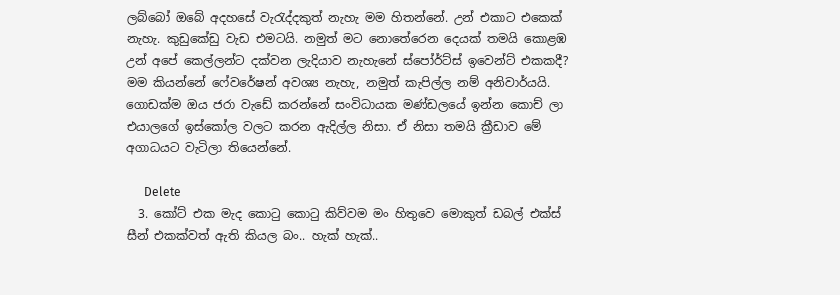ලබ්බෝ ඔබේ අදහසේ වැරැද්දකුත් නැහැ මම හිතන්නේ. උන් එකාට එකෙක් නැහැ. කුඩුකේඩු වැඩ එමටයි. නමුත් මට නොතේරෙන දෙයක් තමයි කොළඹ උන් අපේ කෙල්ලන්ට දක්වන ලැදියාව නැහැනේ ස්පෝර්ට්ස් ඉවෙන්ට් එකකදී? මම කියන්නේ ෆේවරේෂන් අවශ්‍ය නැහැ, නමුත් කැපිල්ල නම් අනිවාර්යයි. ගොඩක්ම ඔය ජරා වැඩේ කරන්නේ සංවිධායක මණ්ඩලයේ ඉන්න කොච් ලා එයාලගේ ඉස්කෝල වලට කරන ඇදිල්ල නිසා. ඒ නිසා තමයි ක්‍රීඩාව මේ අගාධයට වැටිලා තියෙන්නේ.

      Delete
  3. කෝට් එක මැද කොටු කොටු කිව්වම මං හිතුවෙ මොකුත් ඩබල් එක්ස් සීන් එකක්වත් ඇති කියල බං.. හැක් හැක්..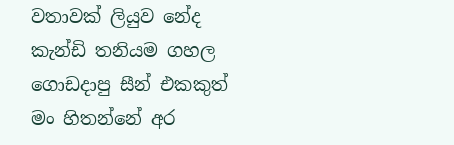වතාවක් ලියුව නේද කැන්ඩි තනියම ගහල ගොඩදාපු සීන් එකකුත් මං හිතන්නේ අර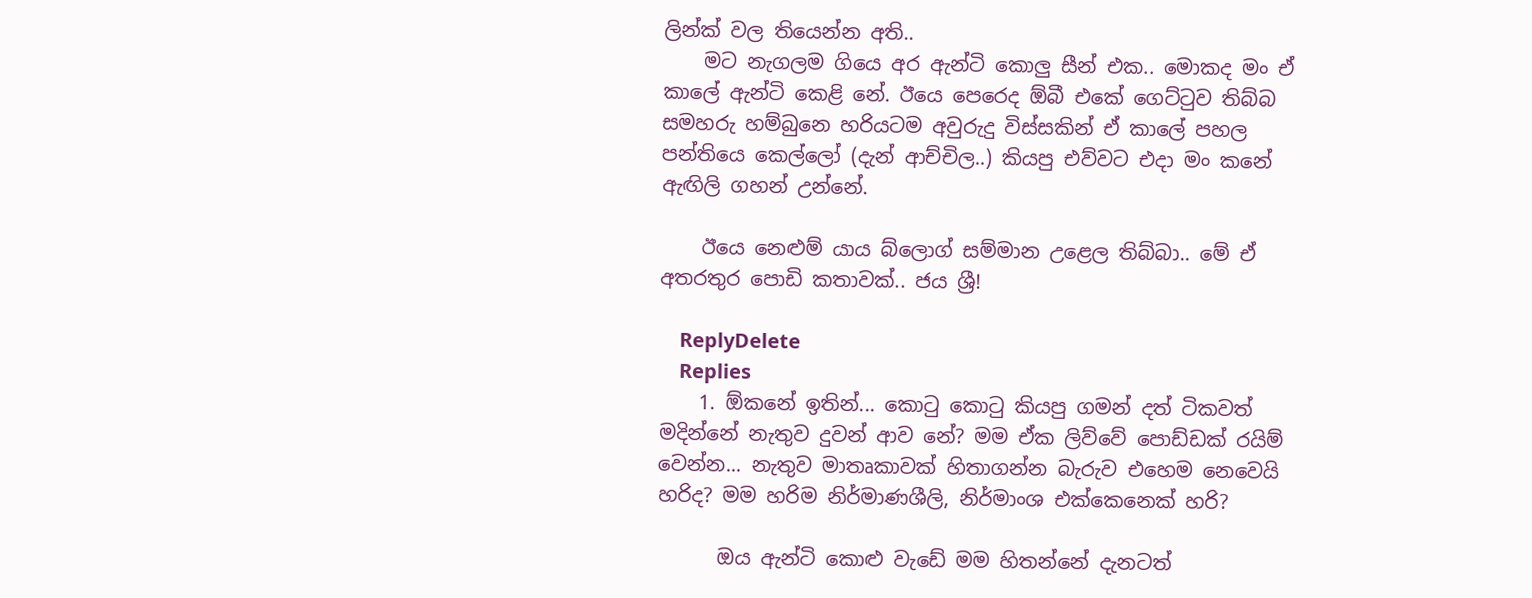ලින්ක් වල තියෙන්න අති..
    මට නැගලම ගියෙ අර ඇන්ටි කොලු සීන් එක.. මොකද මං ඒ කාලේ ඇන්ටි කෙළි නේ. ඊයෙ පෙරෙද ඕබී එකේ ගෙට්ටුව තිබ්බ සමහරු හම්බුනෙ හරියටම අවුරුදු විස්සකින් ඒ කාලේ පහල පන්තියෙ කෙල්ලෝ (දැන් ආච්චිල..) කියපු එව්වට එදා මං කනේ ඇඟිලි ගහන් උන්නේ.

    ඊයෙ නෙළුම් යාය බ්ලොග් සම්මාන උළෙල තිබ්බා.. මේ ඒ අතරතුර පොඩි කතාවක්.. ජය ශ්‍රී!

    ReplyDelete
    Replies
    1. ඕකනේ ඉතින්... කොටු කොටු කියපු ගමන් දත් ටිකවත් මදින්නේ නැතුව දුවන් ආව නේ? මම ඒක ලිව්වේ පොඩ්ඩක් රයිම් වෙන්න... නැතුව මාතෘකාවක් හිතාගන්න බැරුව එහෙම නෙවෙයි හරිද? මම හරිම නිර්මාණශීලි, නිර්මාංශ එක්කෙනෙක් හරි?

      ඔය ඇන්ටි කොළු වැඩේ මම හිතන්නේ දැනටත්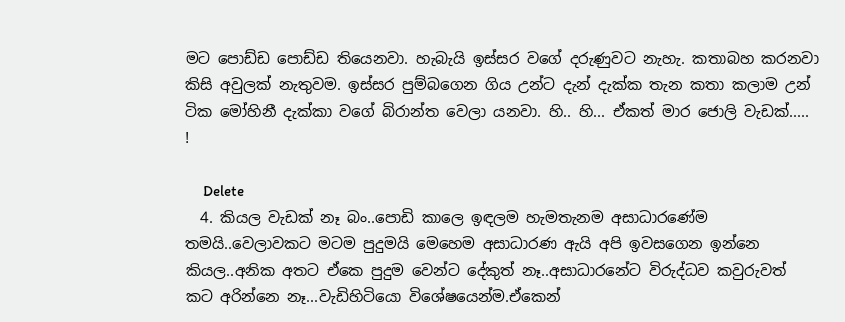මට පොඩ්ඩ පොඩ්ඩ තියෙනවා. හැබැයි ඉස්සර වගේ දරුණුවට නැහැ. කතාබහ කරනවා කිසි අවුලක් නැතුවම. ඉස්සර පුම්බගෙන ගිය උන්ට දැන් දැක්ක තැන කතා කලාම උන් ටික මෝහිනී දැක්කා වගේ බිරාන්ත වෙලා යනවා. හි.. හි... ඒකත් මාර ජොලි වැඩක්..... !

      Delete
  4. කියල වැඩක් නෑ බං..පොඩි කාලෙ ඉඳලම හැමතැනම අසාධාරණේම තමයි..වෙලාවකට මටම පුදුමයි මෙහෙම අසාධාරණ ඇයි අපි ඉවසගෙන ඉන්නෙ කියල..අනික අතට ඒකෙ පුදුම වෙන්ට දේකුත් නෑ..අසාධාරනේට විරුද්ධව කවුරුවත් කට අරින්නෙ නෑ...වැඩිහිටියො විශේෂයෙන්ම.ඒකෙන්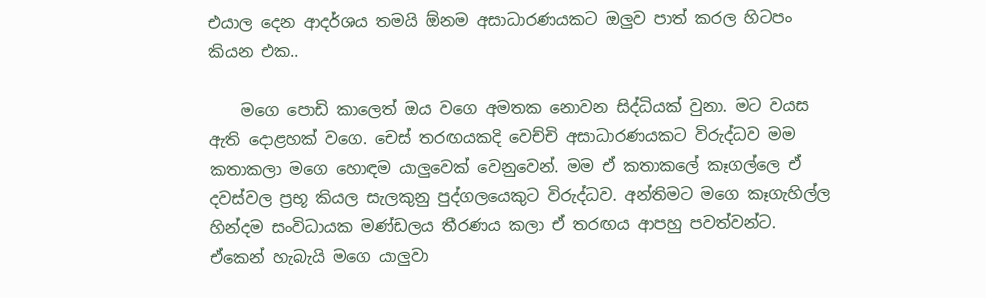එයාල දෙන ආදර්ශය තමයි ඕනම අසාධාරණයකට ඔලුව පාත් කරල හිටපං කියන එක..

    මගෙ පොඩි කාලෙත් ඔය වගෙ අමතක නොවන සිද්ධියක් වුනා. මට වයස ඇති දොළහක් වගෙ. චෙස් තරඟයකදි වෙච්චි අසාධාරණයකට විරුද්ධව මම කතාකලා මගෙ හොඳම යාලුවෙක් වෙනුවෙන්. මම ඒ කතාකලේ කෑගල්ලෙ ඒ දවස්වල ප්‍රභූ කියල සැලකුනු පුද්ගලයෙකුට විරුද්ධව. අන්තිමට මගෙ කෑගැහිල්ල හින්දම සංවිධායක මණ්ඩලය තීරණය කලා ඒ තරඟය ආපහු පවත්වන්ට. ඒකෙන් හැබැයි මගෙ යාලුවා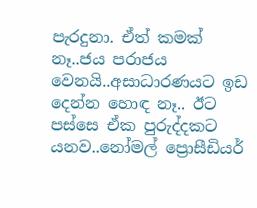පැරදුනා. ඒත් කමක් නෑ..ජය පරාජය වෙනයි..අසාධාරණයට ඉඩ දෙන්න හොඳ නෑ.. ඊට පස්සෙ ඒක පුරුද්දකට යනව..නෝමල් ප්‍රොසීඩියර්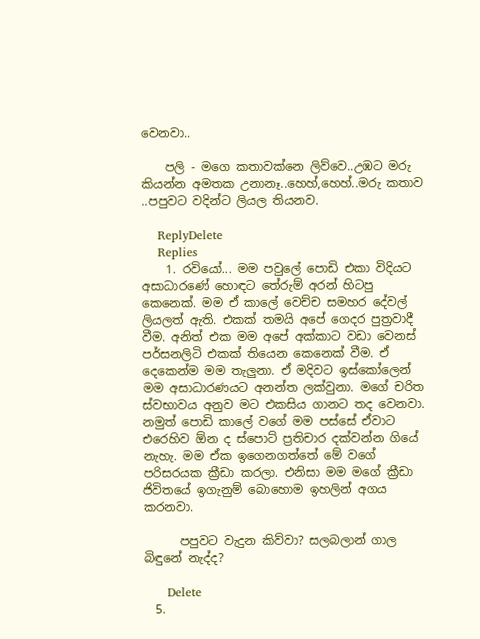වෙනවා..

    පලි - මගෙ කතාවක්නෙ ලිව්වෙ..උඹට මරු කියන්න අමතක උනානෑ..හෙහ්,හෙහ්..මරු කතාව ..පපුවට වදින්ට ලියල තියනව.

    ReplyDelete
    Replies
    1. රවියෝ... මම පවුලේ පොඩි එකා විදියට අසාධාරණේ හොඳට තේරුම් අරන් හිටපු කෙනෙක්. මම ඒ කාලේ වෙච්ච සමහර දේවල් ලියලත් ඇති. එකක් තමයි අපේ ගෙදර පුත්‍රවාදී වීම. අනිත් එක මම අපේ අක්කාට වඩා වෙනස් පර්සනලිටි එකක් තියෙන කෙනෙක් වීම. ඒ දෙකෙන්ම මම තැලුනා. ඒ මදිවට ඉස්කෝලෙන් මම අසාධාරණයට අනන්ත ලක්වුනා. මගේ චරිත ස්වභාවය අනුව මට එකසිය ගානට තද වෙනවා. නමුත් පොඩි කාලේ වගේ මම පස්සේ ඒවාට එරෙහිව ඕන ද ස්පොට් ප්‍රතිචාර දක්වන්න ගියේ නැහැ. මම ඒක ඉගෙනගත්තේ මේ වගේ පරිසරයක ක්‍රීඩා කරලා. එනිසා මම මගේ ක්‍රීඩා ජිවිතයේ ඉගැනුම් බොහොම ඉහලින් අගය කරනවා.

      පපුවට වැදුන කිව්වා? සලබලාන් ගාල බිඳුනේ නැද්ද?

      Delete
  5.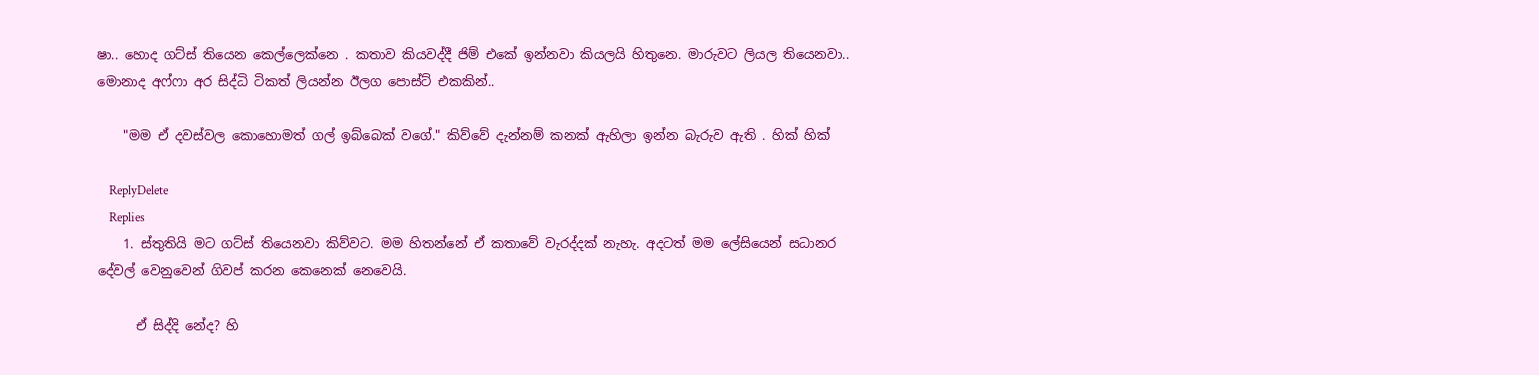ෂා.. හොද ගට්ස් තියෙන කෙල්ලෙක්නෙ . කතාව කියවද්දී ජිම් එකේ ඉන්නවා කියලයි හිතුනෙ. මාරුවට ලියල තියෙනවා.. මොනාද අෆ්ෆා අර සිද්ධි ටිකත් ලියන්න ඊලග පොස්ට් එකකින්..

    "මම ඒ දවස්වල කොහොමත් ගල් ඉබ්බෙක් වගේ." කිව්වේ දැන්නම් කනක් ඇහිලා ඉන්න බැරුව ඇති . හික් හික්

    ReplyDelete
    Replies
    1. ස්තුතියි මට ගට්ස් තියෙනවා කිව්වට. මම හිතන්නේ ඒ කතාවේ වැරද්දක් නැහැ. අදටත් මම ලේසියෙන් සධානර දේවල් වෙනුවෙන් ගිවප් කරන කෙනෙක් නෙවෙයි.

      ඒ සිද්දි නේද? හි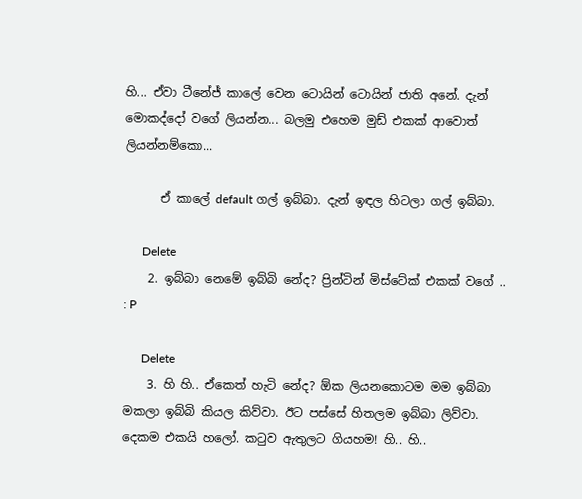හි... ඒවා ටීනේජ් කාලේ වෙන ටොයින් ටොයින් ජාති අනේ. දැන් මොකද්දෝ වගේ ලියන්න... බලමු එහෙම මුඩ් එකක් ආවොත් ලියන්නම්කො...

      ඒ කාලේ default ගල් ඉබ්බා. දැන් ඉඳල හිටලා ගල් ඉබ්බා.

      Delete
    2. ඉබ්බා නෙමේ ඉබ්බි නේද? ප්‍රින්ටින් මිස්ටේක් එකක් වගේ .. : P

      Delete
    3. හි හි.. ඒකෙත් හැටි නේද? ඕක ලියනකොටම මම ඉබ්බා මකලා ඉබ්බි කියල කිව්වා. ඊට පස්සේ හිතලම ඉබ්බා ලිව්වා. දෙකම එකයි හලෝ. කටුව ඇතුලට ගියහම! හි.. හි..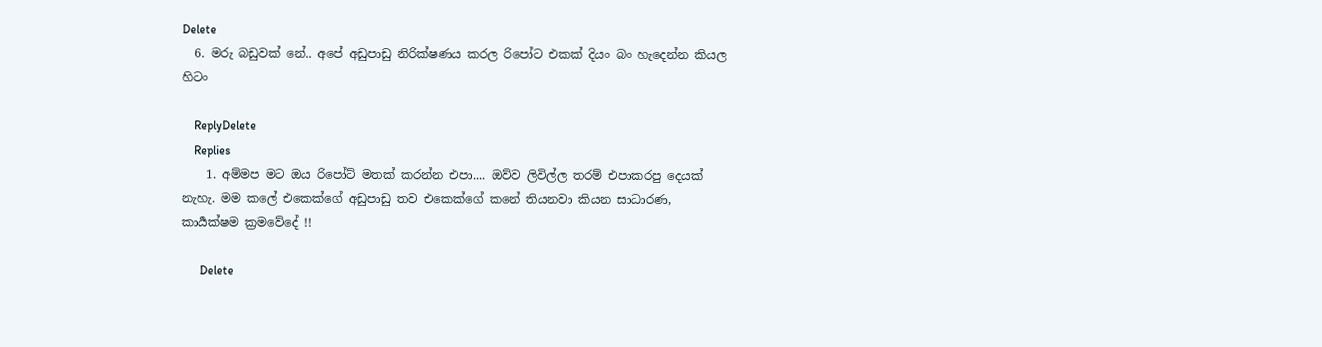Delete
  6. මරු බඩුවක් නේ.. අපේ අඩුපාඩු නිරික්ෂණය කරල රිපෝට එකක් දියං බං හැදෙන්න කියල හිටං

    ReplyDelete
    Replies
    1. අම්මප මට ඔය රිපෝට් මතක් කරන්න එපා.... ඔව්ව ලිවිල්ල තරම් එපාකරපු දෙයක් නැහැ. මම කලේ එකෙක්ගේ අඩුපාඩු තව එකෙක්ගේ කනේ තියනවා කියන සාධාරණ, කාර්‍යක්ෂම ක්‍රමවේදේ !!

      Delete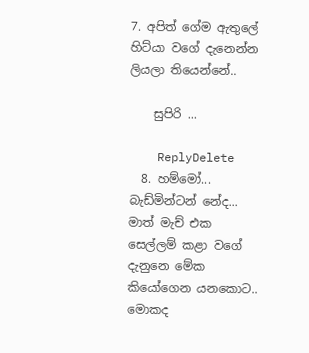7. අපිත් ගේම ඇතුලේ හිට්යා වගේ දැනෙන්න ලියලා තියෙන්නේ..

    සුපිරි ...

    ReplyDelete
  8. හම්මෝ... බැඩ්මින්ටන් නේද... මාත් මැච් එක සෙල්ලම් කළා වගේ දැනුනෙ මේක කියෝගෙන යනකොට.. මොකද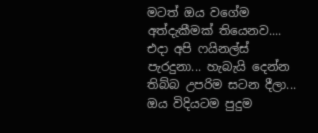මටත් ඔය වගේම අත්දැකීමක් තියෙනව.... එදා අපි ෆයිනල්ස් පැරදුනා... හැබැයි දෙන්න තිබ්බ උපරිම සටන දීලා... ඔය විදියටම පුදුම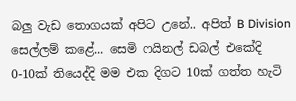බලු වැඩ තොගයක් අපිට උනේ.. අපිත් B Division සෙල්ලම් කළේ... සෙමි ෆයිනල් ඩබල් එකේදි 0-10ක් තියෙද්දි මම එක දිගට 10ක් ගත්ත හැටි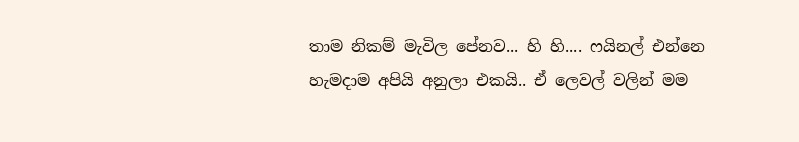තාම නිකම් මැවිල පේනව... හි හි.... ෆයිනල් එන්නෙ හැමදාම අපියි අනුලා එකයි.. ඒ ලෙවල් වලින් මම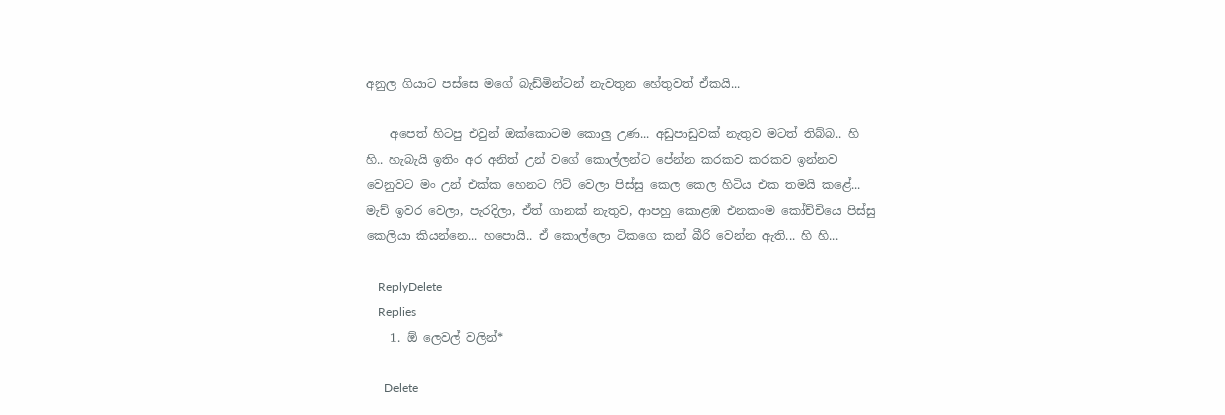අනුල ගියාට පස්සෙ මගේ බැඩ්මින්ටන් නැවතුන හේතුවත් ඒකයි...

    අපෙත් හිටපු එවුන් ඔක්කොටම කොලු උණ... අඩුපාඩුවක් නැතුව මටත් තිබ්බ.. හි හි.. හැබැයි ඉතිං අර අනිත් උන් වගේ කොල්ලන්ට පේන්න කරකව කරකව ඉන්නව වෙනුවට මං උන් එක්ක හෙනට ෆිට් වෙලා පිස්සු කෙල කෙල හිටිය එක තමයි කළේ... මැච් ඉවර වෙලා, පැරදිලා, ඒත් ගානක් නැතුව, ආපහු කොළඹ එනකංම කෝච්චියෙ පිස්සු කෙලියා කියන්නෙ... හපොයි.. ඒ කොල්ලො ටිකගෙ කන් බීරි වෙන්න ඇති... හි හි...

    ReplyDelete
    Replies
    1. ඕ ලෙවල් වලින්*

      Delete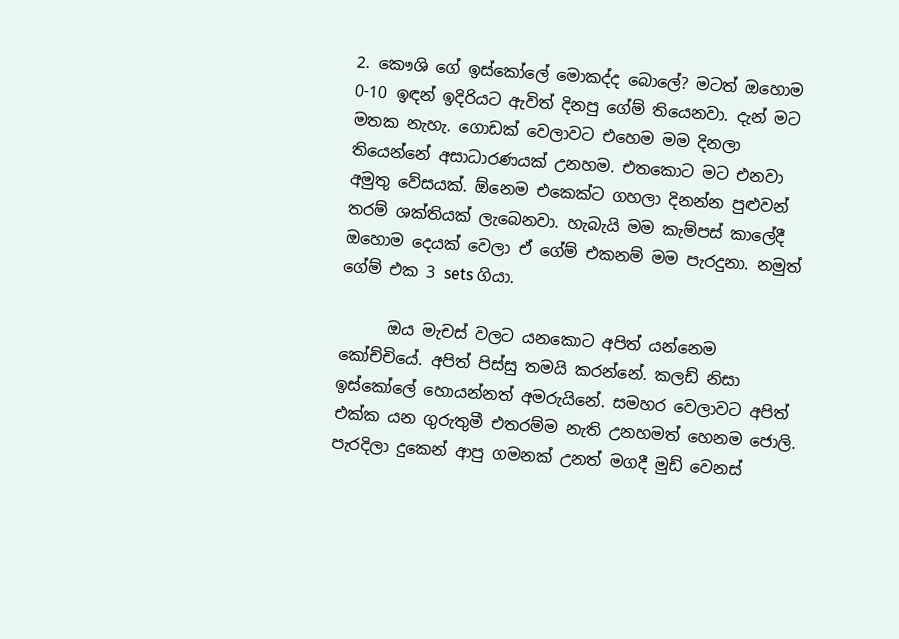2. කෞශි ගේ ඉස්කෝලේ මොකද්ද බොලේ? මටත් ඔහොම 0-10 ඉඳන් ඉදිරියට ඇවිත් දිනපු ගේම් තියෙනවා. දැන් මට මතක නැහැ. ගොඩක් වෙලාවට එහෙම මම දිනලා තියෙන්නේ අසාධාරණයක් උනහම. එතකොට මට එනවා අමුතු වේසයක්. ඕනෙම එකෙක්ට ගහලා දිනන්න පුළුවන් තරම් ශක්තියක් ලැබෙනවා. හැබැයි මම කැම්පස් කාලේදී ඔහොම දෙයක් වෙලා ඒ ගේම් එකනම් මම පැරදුනා. නමුත් ගේම් එක 3 sets ගියා.

      ඔය මැචස් වලට යනකොට අපිත් යන්නෙම කෝච්චියේ. අපිත් පිස්සු තමයි කරන්නේ. කලඩ් නිසා ඉස්කෝලේ හොයන්නත් අමරුයිනේ. සමහර වෙලාවට අපිත් එක්ක යන ගුරුතුමී එතරම්ම නැති උනහමත් හෙනම ජොලි. පැරදිලා දුකෙන් ආපු ගමනක් උනත් මගදී මුඩ් වෙනස්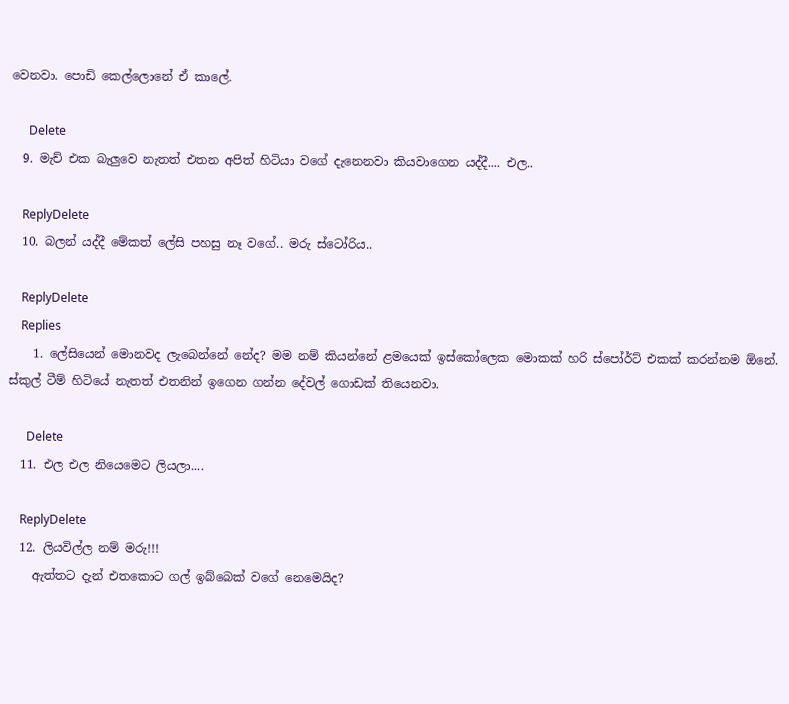වෙනවා. පොඩි කෙල්ලොනේ ඒ කාලේ.

      Delete
  9. මැච් එක බැලුවෙ නැතත් එතන අපිත් හිටියා වගේ දැනෙනවා කියවාගෙන යද්දී.... එල..

    ReplyDelete
  10. බලන් යද්දී මේකත් ලේසි පහසු නෑ වගේ.. මරු ස්ටෝරිය..

    ReplyDelete
    Replies
    1. ලේසියෙන් මොනවද ලැබෙන්නේ නේද? මම නම් කියන්නේ ළමයෙක් ඉස්කෝලෙක මොකක් හරි ස්පෝර්ට් එකක් කරන්නම ඕනේ. ස්කුල් ටීම් හිටියේ නැතත් එතනින් ඉගෙන ගන්න දේවල් ගොඩක් තියෙනවා.

      Delete
  11. එල එල නියෙමෙට ලියලා....

    ReplyDelete
  12. ලියවිල්ල නම් මරු!!!
    ඇත්තට දැන් එතකොට ගල් ඉබ්බෙක් වගේ නෙමෙයිද?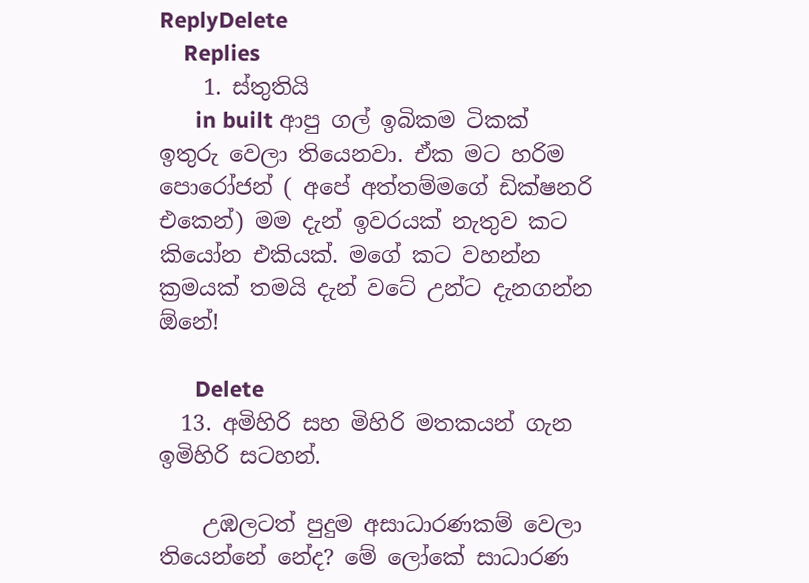ReplyDelete
    Replies
    1. ස්තුතියි
      in built ආපු ගල් ඉබිකම ටිකක් ඉතුරු වෙලා තියෙනවා. ඒක මට හරිම පොරෝජන් ( අපේ අත්තම්මගේ ඩික්ෂනරි එකෙන්) මම දැන් ඉවරයක් නැතුව කට කියෝන එකියක්. මගේ කට වහන්න ක්‍රමයක් තමයි දැන් වටේ උන්ට දැනගන්න ඕනේ!

      Delete
  13. අමිහිරි සහ මිහිරි මතකයන් ගැන ඉමිහිරි සටහන්.

    උඹලටත් පුදුම අසාධාරණකම් වෙලා තියෙන්නේ නේද? මේ ලෝකේ සාධාරණ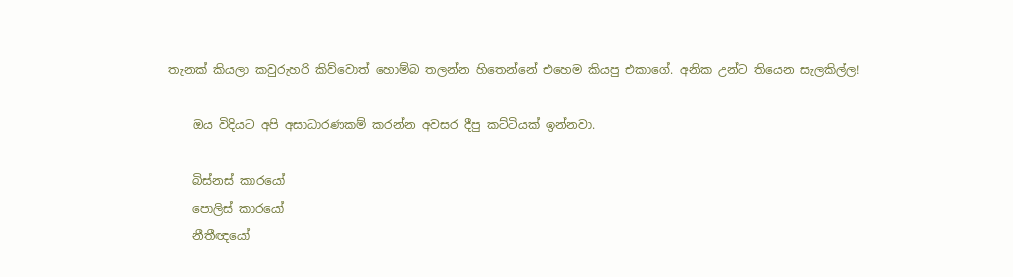තැනක් කියලා කවුරුහරි කිව්වොත් හොම්බ තලන්න හිතෙන්නේ එහෙම කියපු එකාගේ. අනික උන්ට තියෙන සැලකිල්ල!

    ඔය විදියට අපි අසාධාරණකම් කරන්න අවසර දීපු කට්ටියක් ඉන්නවා.

    බිස්නස් කාරයෝ
    පොලිස් කාරයෝ
    නීතීඥයෝ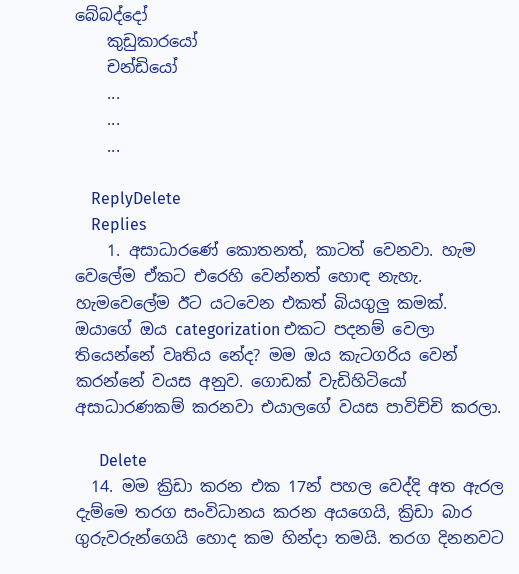බේබද්දෝ
    කුඩුකාරයෝ
    චන්ඩියෝ
    ...
    ...
    ...

    ReplyDelete
    Replies
    1. අසාධාරණේ කොතනත්, කාටත් වෙනවා. හැම වෙලේම ඒකට එරෙහි වෙන්නත් හොඳ නැහැ. හැමවෙලේම ඊට යටවෙන එකත් බියගුලු කමක්. ඔයාගේ ඔය categorization එකට පදනම් වෙලා තියෙන්නේ වෘතිය නේද? මම ඔය කැටගරිය වෙන් කරන්නේ වයස අනුව. ගොඩක් වැඩිහිටියෝ අසාධාරණකම් කරනවා එයාලගේ වයස පාවිච්චි කරලා.

      Delete
  14. මම ක්‍රිඩා කරන එක 17න් පහල වෙද්දි අත ඇරල දැම්මෙ තරග සංවිධානය කරන අයගෙයි, ක්‍රිඩා බාර ගුරුවරුන්ගෙයි හොද කම හින්දා තමයි. තරග දිනනවට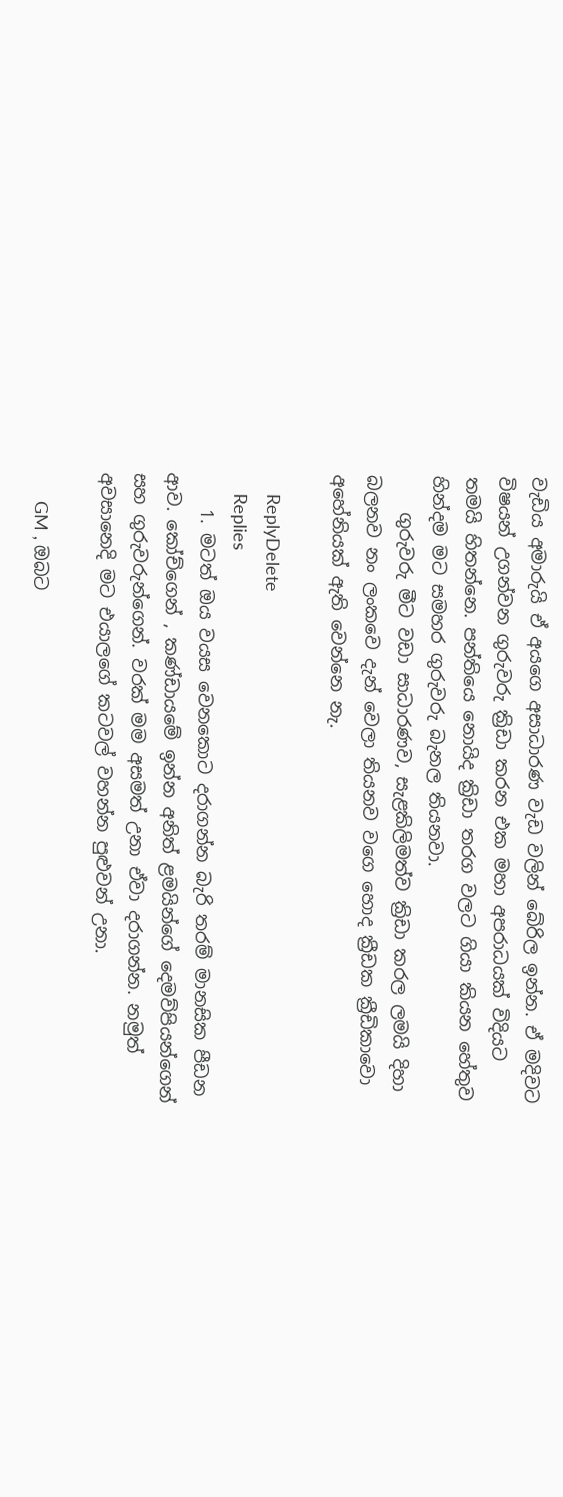වැඩිය අමාරුයි ඒ අයගෙ අසාධාරණ වැඩ වලින් බේරිල ඉන්න. ඒ මදිවට විෂයන් උගන්වන ගුරුවරු ක්‍රිඩා කරන එක මහා අපරාධයක් විදියට තමයි හිතන්නෙ. පන්තියෙ නොයිද ක්‍රිඩා තරග වලට ගියා කියන හේතුව හින්දම මට සමහර ගුරුවරු බැනල තියනවා.
    ගුරුවරු මීට වඩා සාධාරණව, සැළකිලිමත්ව ක්‍රිඩා කරල ලමයි දිහා බලනව නං ලංකවෙ දැන් වෙලා තියනව වගෙ හොද ක්‍රීඩක ක්‍රීඩිකාවො අහේනියක් ඇති වෙන්නෙ නැ.

    ReplyDelete
    Replies
    1. මටත් ඔය වයස වෙනකොට දරාගන්න බැරි තරම් මානසික පීඩන ආව. කෝච්ගෙන් , කණ්ඩායමේ ඉන්න අනිත් ළමයින්ගේ දෙමව්පියන්ගෙන් සහ ගුරුවරුන්ගෙන්. වරක් මම අසමත් උනා ඒවා දරාගන්න. නමුත් අවසානෙදි මට එයාලගේ කටවල් වහන්න පුළුවන් උනා.

      GM , ඔබට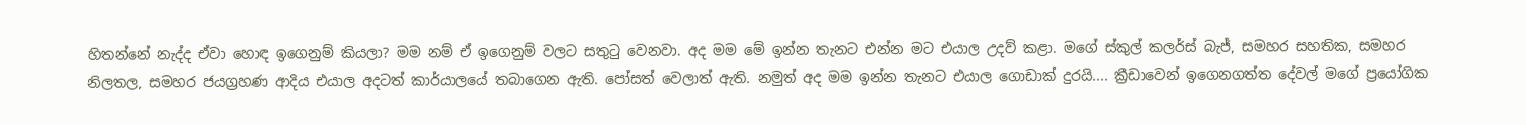හිතන්නේ නැද්ද ඒවා හොඳ ඉගෙනුම් කියලා? මම නම් ඒ ඉගෙනුම් වලට සතුටු වෙනවා. අද මම මේ ඉන්න තැනට එන්න මට එයාල උදව් කළා. මගේ ස්කුල් කලර්ස් බැජ්, සමහර සහතික, සමහර නිලතල, සමහර ජයග්‍රහණ ආදිය එයාල අදටත් කාර්යාලයේ තබාගෙන ඇති. පෝසත් වෙලාත් ඇති. නමුත් අද මම ඉන්න තැනට එයාල ගොඩාක් දුරයි.... ක්‍රීඩාවෙන් ඉගෙනගත්ත දේවල් මගේ ප්‍රයෝගික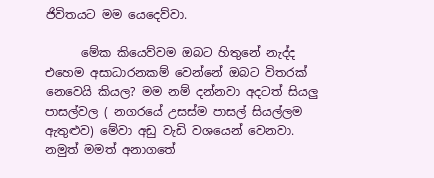ජිවිතයට මම යෙදෙව්වා.

      මේක කියෙව්වම ඔබට හිතුනේ නැද්ද එහෙම අසාධාරනකම් වෙන්නේ ඔබට විතරක් නෙවෙයි කියල? මම නම් දන්නවා අදටත් සියලු පාසල්වල ( නගරයේ උසස්ම පාසල් සියල්ලම ඇතුළුව) මේවා අඩු වැඩි වශයෙන් වෙනවා. නමුත් මමත් අනාගතේ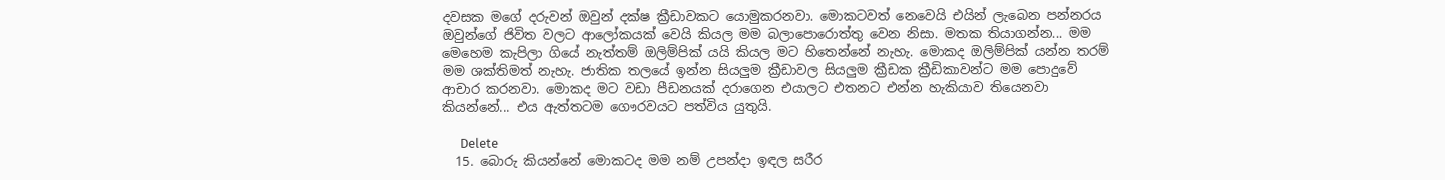දවසක මගේ දරුවන් ඔවුන් දක්ෂ ක්‍රීඩාවකට යොමුකරනවා. මොකටවත් නෙවෙයි එයින් ලැබෙන පන්නරය ඔවුන්ගේ ජිවිත වලට ආලෝකයක් වෙයි කියල මම බලාපොරොත්තු වෙන නිසා. මතක තියාගන්න... මම මෙහෙම කැපිලා ගියේ නැත්තම් ඔලිම්පික් යයි කියල මට හිතෙන්නේ නැහැ. මොකද ඔලිම්පික් යන්න තරම් මම ශක්තිමත් නැහැ. ජාතික තලයේ ඉන්න සියලුම ක්‍රීඩාවල සියලුම ක්‍රීඩක ක්‍රීඩිකාවන්ට මම පොදුවේ ආචාර කරනවා. මොකද මට වඩා පීඩනයක් දරාගෙන එයාලට එතනට එන්න හැකියාව තියෙනවා කියන්නේ... එය ඇත්තටම ගෞරවයට පත්විය යුතුයි.

      Delete
  15. බොරු කියන්නේ මොකටද මම නම් උපන්දා ඉඳල සරීර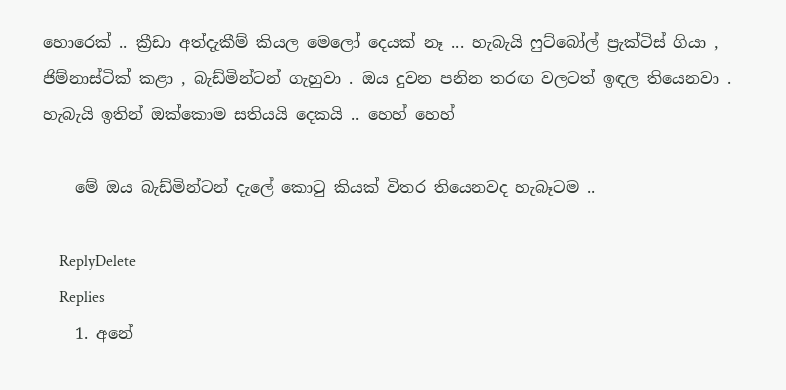හොරෙක් .. ක්‍රීඩා අත්දැකීම් කියල මෙලෝ දෙයක් නෑ ... හැබැයි ෆුට්බෝල් ප්‍රැක්ටිස් ගියා , ජිම්නාස්ටික් කළා , බැඩ්මින්ටන් ගැහුවා . ඔය දුවන පනින තරඟ වලටත් ඉඳල තියෙනවා . හැබැයි ඉතින් ඔක්කොම සතියයි දෙකයි .. හෙහ් හෙහ්

    මේ ඔය බැඩ්මින්ටන් දැලේ කොටු කියක් විතර තියෙනවද හැබෑටම ..

    ReplyDelete
    Replies
    1. අනේ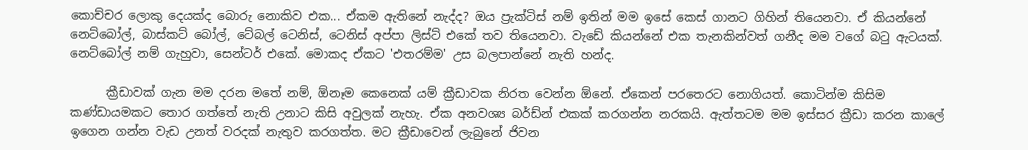කොච්චර ලොකු දෙයක්ද බොරු නොකිව එක... ඒකම ඇතිනේ නැද්ද? ඔය ප්‍රැක්ටිස් නම් ඉතින් මම ඉසේ කෙස් ගානට ගිහින් තියෙනවා. ඒ කියන්නේ නෙට්බෝල්, බාස්කට් බෝල්, ටේබල් ටෙනිස්, ටෙනිස් අප්පා ලිස්ට් එකේ තව තියෙනවා. වැඩේ කියන්නේ එක තැනකින්වත් ගනීද මම වගේ බටු ඇටයක්. නෙට්බෝල් නම් ගැහුවා, සෙන්ටර් එකේ. මොකද ඒකට 'එතරම්ම' උස බලපාන්නේ නැති හන්ද.

      ක්‍රීඩාවක් ගැන මම දරන මතේ නම්, ඕනෑම කෙනෙක් යම් ක්‍රීඩාවක නිරත වෙන්න ඕනේ. ඒකෙන් පරතෙරට නොගියත්. කොටින්ම කිසිම කණ්ඩායමකට තොර ගත්තේ නැති උනාට කිසි අවුලක් නැහැ. ඒක අනවශ්‍ය බර්ඩ්න් එකක් කරගන්න නරකයි. ඇත්තටම මම ඉස්සර ක්‍රීඩා කරන කාලේ ඉගෙන ගන්න වැඩ උනත් වරදක් නැතුව කරගත්ත. මට ක්‍රීඩාවෙන් ලැබුනේ ජිවන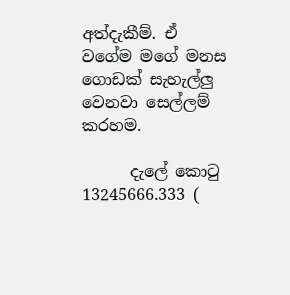අත්දැකීම්. ඒ වගේම මගේ මනස ගොඩක් සැහැල්ලු වෙනවා සෙල්ලම් කරහම.

      දැලේ කොටු 13245666.333 (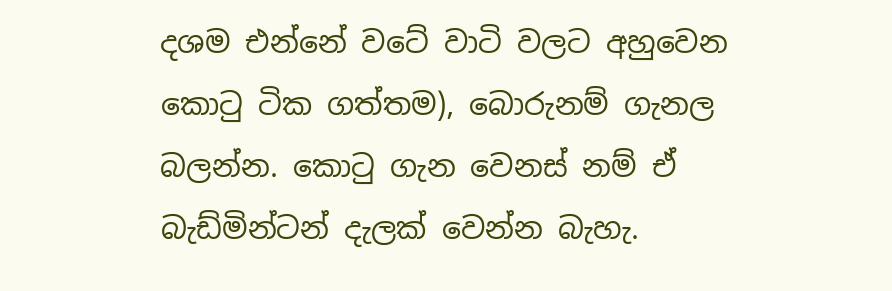දශම එන්නේ වටේ වාටි වලට අහුවෙන කොටු ටික ගත්තම), බොරුනම් ගැනල බලන්න. කොටු ගැන වෙනස් නම් ඒ බැඩ්මින්ටන් දැලක් වෙන්න බැහැ.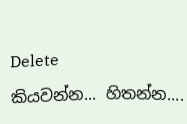Delete

කියවන්න... හිතන්න....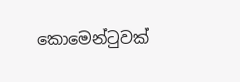කොමෙන්ටුවක්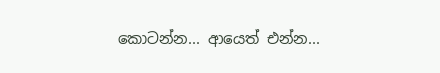කොටන්න... ආයෙත් එන්න...